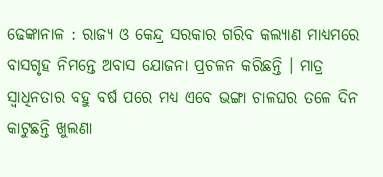ଢେଙ୍କାନାଳ : ରାଜ୍ୟ ଓ କେନ୍ଦ୍ର ସରକାର ଗରିବ କଲ୍ୟାଣ ମାଧ୍ୟମରେ ବାସଗୃହ ନିମନ୍ତେ ଅବାସ ଯୋଜନା ପ୍ରଚଳନ କରିଛନ୍ତି । ମାତ୍ର ସ୍ୱାଧିନତାର ବହୁ ବର୍ଷ ପରେ ମଧ୍ୟ ଏବେ ଭଙ୍ଗା ଚାଳଘର ତଳେ ଦିନ କାଟୁଛନ୍ତି ଖୁଲଣା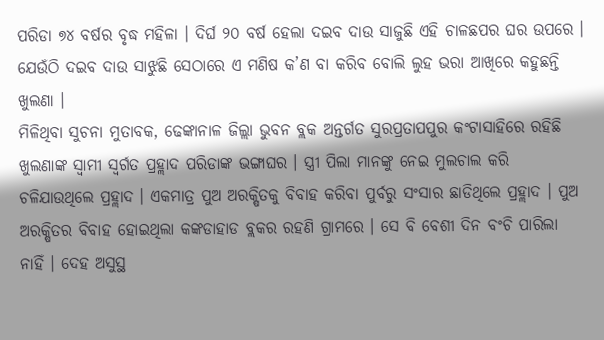ପରିଡା ୭୪ ବର୍ଷର ବୃଦ୍ଧ ମହିଳା । ଦିର୍ଘ ୨୦ ବର୍ଷ ହେଲା ଦଇବ ଦାଉ ସାଜୁଛି ଏହି ଚାଳଛପର ଘର ଉପରେ । ଯେଉଁଠି ଦଇବ ଦାଉ ସାଝୁଛି ସେଠାରେ ଏ ମଣିଷ କ’ଣ ବା କରିବ ବୋଲି ଲୁହ ଭରା ଆଖିରେ କହୁଛନ୍ତି ଖୁଲଣା ।
ମିଳିଥିବା ସୁଚନା ମୁତାବକ, ଢେଙ୍କାନାଳ ଜିଲ୍ଲା ଭୁବନ ବ୍ଲକ ଅନ୍ତର୍ଗତ ସୁରପ୍ରତାପପୁର କଂଟାସାହିରେ ରହିଛି ଖୁଲଣାଙ୍କ ସ୍ୱାମୀ ସ୍ୱର୍ଗତ ପ୍ରହ୍ଲାଦ ପରିଡାଙ୍କ ଭଙ୍ଗାଘର । ସ୍ତ୍ରୀ ପିଲା ମାନଙ୍କୁ ନେଇ ମୁଲଚାଲ କରି ଚଳିଯାଉଥିଲେ ପ୍ରହ୍ଲାଦ । ଏକମାତ୍ର ପୁଅ ଅରକ୍ଷିତକୁ ବିବାହ କରିବା ପୁର୍ବରୁ ସଂସାର ଛାଡିଥିଲେ ପ୍ରହ୍ଲାଦ । ପୁଅ ଅରକ୍ଷିତର ବିବାହ ହୋଇଥିଲା କଙ୍କଡାହାଡ ବ୍ଲକର ରହଣି ଗ୍ରାମରେ । ସେ ବି ବେଶୀ ଦିନ ବଂଚି ପାରିଲା ନାହିଁ । ଦେହ ଅସୁସ୍ଥ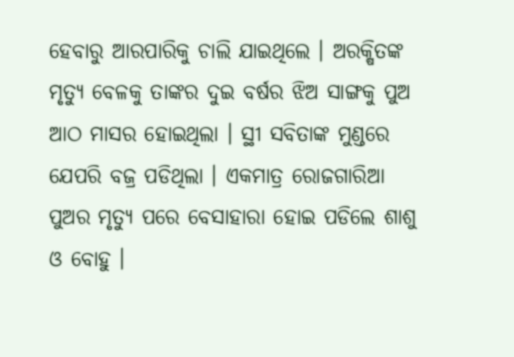ହେବାରୁ ଆରପାରିକୁ ଚାଲି ଯାଇଥିଲେ । ଅରକ୍ଷିତଙ୍କ ମୃତ୍ୟୁ ବେଳକୁ ତାଙ୍କର ଦୁଇ ବର୍ଷର ଝିଅ ସାଙ୍ଗକୁ ପୁଅ ଆଠ ମାସର ହୋଇଥିଲା । ସ୍ଥୀ ସବିତାଙ୍କ ମୁଣ୍ଡରେ ଯେପରି ବଜ୍ର ପଡିଥିଲା । ଏକମାତ୍ର ରୋଜଗାରିଆ ପୁଅର ମୃତ୍ୟୁ ପରେ ବେସାହାରା ହୋଇ ପଡିଲେ ଶାଶୁ ଓ ବୋହୁ ।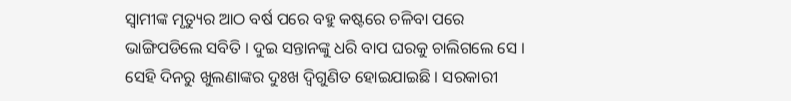ସ୍ୱାମୀଙ୍କ ମୃତ୍ୟୁର ଆଠ ବର୍ଷ ପରେ ବହୁ କଷ୍ଟରେ ଚଳିବା ପରେ ଭାଙ୍ଗିପଡିଲେ ସବିତି । ଦୁଇ ସନ୍ତାନଙ୍କୁ ଧରି ବାପ ଘରକୁ ଚାଲିଗଲେ ସେ ।
ସେହି ଦିନରୁ ଖୁଲଣାଙ୍କର ଦୁଃଖ ଦ୍ୱିଗୁଣିତ ହୋଇଯାଇଛି । ସରକାରୀ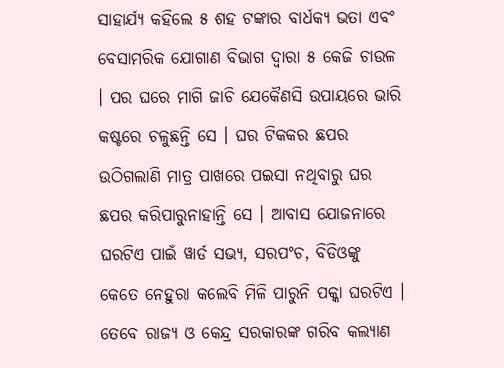ସାହାର୍ଯ୍ୟ କହିଲେ ୫ ଶହ ଟଙ୍କାର ବାର୍ଧକ୍ୟ ଭତା ଏବଂ ବେସାମରିକ ଯୋଗାଣ ବିଭାଗ ଦ୍ୱାରା ୫ କେଜି ଚାଉଳ । ପର ଘରେ ମାଗି ଜାଚି ଯେକୈଣସି ଉପାୟରେ ଭାରି କଷ୍ଟରେ ଚଳୁଛନ୍ତି ସେ । ଘର ଟିକକର ଛପର ଉଠିଗଲାଣି ମାତ୍ର ପାଖରେ ପଇସା ନଥିବାରୁ ଘର ଛପର କରିପାରୁନାହାନ୍ତି ସେ । ଆବାସ ଯୋଜନାରେ ଘରଟିଏ ପାଇଁ ୱାର୍ଡ ସଭ୍ୟ, ସରପଂଚ, ବିଡିଓଙ୍କୁ କେତେ ନେହୁରା କଲେବି ମିଳି ପାରୁନି ପକ୍କା ଘରଟିଏ । ତେବେ ରାଜ୍ୟ ଓ କେନ୍ଦ୍ର ସରକାରଙ୍କ ଗରିବ କଲ୍ୟାଣ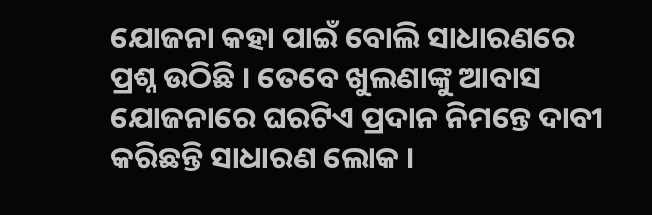ଯୋଜନା କହା ପାଇଁ ବୋଲି ସାଧାରଣରେ ପ୍ରଶ୍ନ ଉଠିଛି । ତେବେ ଖୁଲଣାଙ୍କୁ ଆବାସ ଯୋଜନାରେ ଘରଟିଏ ପ୍ରଦାନ ନିମନ୍ତେ ଦାବୀ କରିଛନ୍ତି ସାଧାରଣ ଲୋକ ।